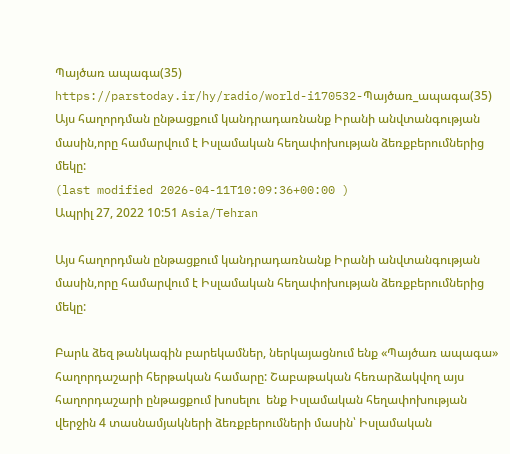Պայծառ ապագա(35)
https://parstoday.ir/hy/radio/world-i170532-Պայծառ_ապագա(35)
Այս հաղորդման ընթացքում կանդրադառնանք Իրանի անվտանգության մասին,որը համարվում է Իսլամական հեղափոխության ձեռքբերումներից մեկը:
(last modified 2026-04-11T10:09:36+00:00 )
Ապրիլ 27, 2022 10:51 Asia/Tehran

Այս հաղորդման ընթացքում կանդրադառնանք Իրանի անվտանգության մասին,որը համարվում է Իսլամական հեղափոխության ձեռքբերումներից մեկը:

Բարև ձեզ թանկագին բարեկամներ, ներկայացնում ենք «Պայծառ ապագա» հաղորդաշարի հերթական համարը: Շաբաթական հեռարձակվող այս հաղորդաշարի ընթացքում խոսելու  ենք Իսլամական հեղափոխության վերջին 4 տասնամյակների ձեռքբերումների մասին՝ Իսլամական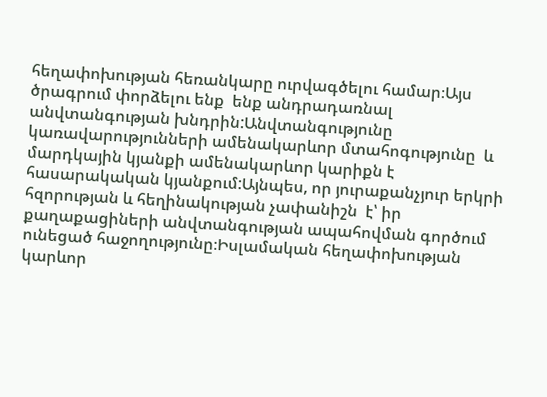հեղափոխության հեռանկարը ուրվագծելու համար։Այս ծրագրում փորձելու ենք  ենք անդրադառնալ անվտանգության խնդրին:Անվտանգությունը կառավարությունների ամենակարևոր մտահոգությունը  և մարդկային կյանքի ամենակարևոր կարիքն է հասարակական կյանքում:Այնպես, որ յուրաքանչյուր երկրի հզորության և հեղինակության չափանիշն  է՝ իր քաղաքացիների անվտանգության ապահովման գործում ունեցած հաջողությունը։Իսլամական հեղափոխության կարևոր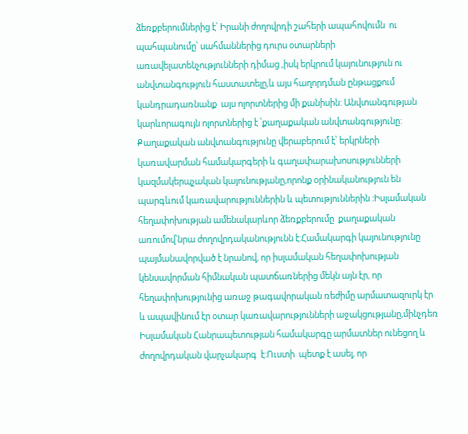ձեռքբերումներից է՝ Իրանի ժողովրդի շահերի ապահովումն  ու պահպանումը՝ սահմաններից դուրս օտարների առավելատենչությունների դիմաց ,իսկ երկրում կայունություն ու անվտանգություն հաստատելը,և այս հաղորդման ընթացքում կանդրադառնանք  այս ոլորտներից մի քանիսին: Անվտանգության կարևորագույն ոլորտներից է ՝քաղաքական անվտանգությունը: Քաղաքական անվտանգությունը վերաբերում է՝ երկրների  կառավարման համակարգերի և գաղափարախոսությունների  կազմակերպչական կայունությանը,որոնք օրինականություն են պարգևում կառավարություններին և պետություններին :Իսլամական հեղափոխության ամենակարևոր ձեռքբերումը  քաղաքական առումով՝նրա ժողովրդականությունն է:Համակարգի կայունությունը պայմանավորված է նրանով, որ իսլամական հեղափոխության կենսավորման հիմնական պատճառներից մեկն այն էր, որ  հեղափոխությունից առաջ թագավորական ռեժիմը արմատազուրկ էր և ապավինում էր օտար կառավարությունների աջակցությանը,մինչդեռ Իսլամական Հանրապետության համակարգը արմատներ ունեցող և ժողովրդական վարչակարգ  է:Ուստի  պետք է ասել, որ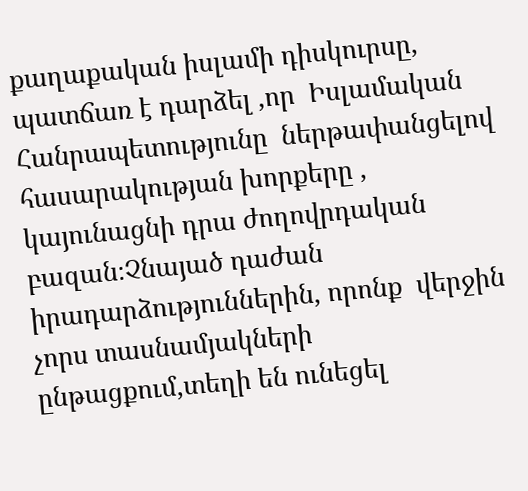քաղաքական իսլամի դիսկուրսը, պատճառ է դարձել ,որ  Իսլամական Հանրապետությունը  ներթափանցելով   հասարակության խորքերը , կայունացնի դրա ժողովրդական բազան։Չնայած դաժան  իրադարձություններին, որոնք  վերջին չորս տասնամյակների ընթացքում,տեղի են ունեցել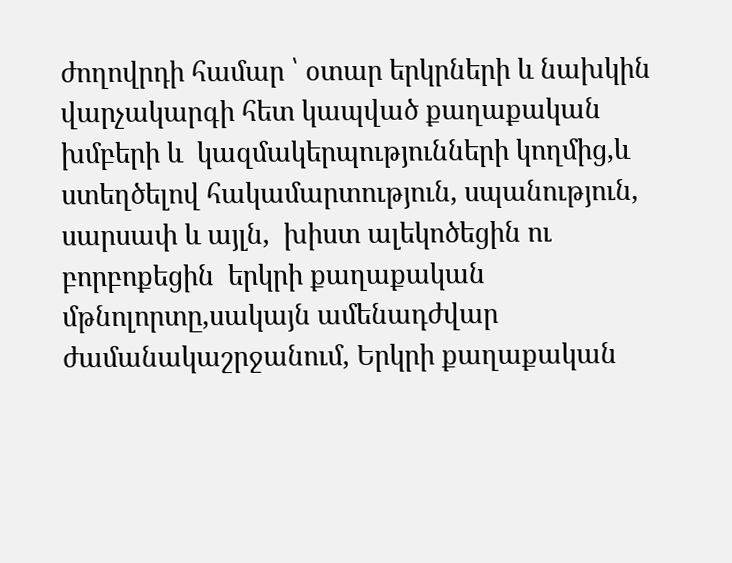ժողովրդի համար ՝ օտար երկրների և նախկին վարչակարգի հետ կապված քաղաքական խմբերի և  կազմակերպությունների կողմից,և ստեղծելով հակամարտություն, սպանություն, սարսափ և այլն,  խիստ ալեկոծեցին ու բորբոքեցին  երկրի քաղաքական մթնոլորտը,սակայն ամենադժվար ժամանակաշրջանում, Երկրի քաղաքական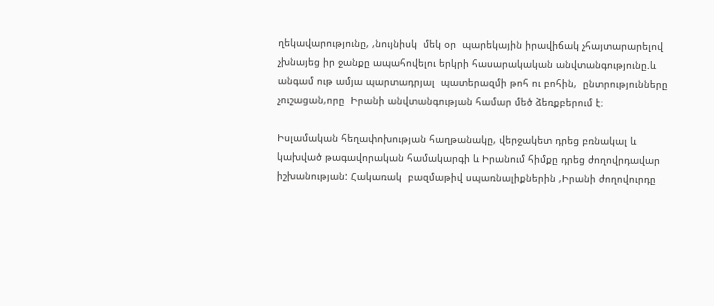ղեկավարությունը, ,նույնիսկ  մեկ օր  պարեկային իրավիճակ չհայտարարելով   չխնայեց իր ջանքը ապահովելու երկրի հասարակական անվտանգությունը.և անգամ ութ ամյա պարտադրյալ  պատերազմի թոհ ու բոհին,  ընտրությունները չուշացան,որը  Իրանի անվտանգության համար մեծ ձեռքբերում է։

Իսլամական հեղափոխության հաղթանակը, վերջակետ դրեց բռնակալ և կախված թագավորական համակարգի և Իրանում հիմքը դրեց ժողովրդավար իշխանության: Հակառակ  բազմաթիվ սպառնալիքներին ,Իրանի ժողովուրդը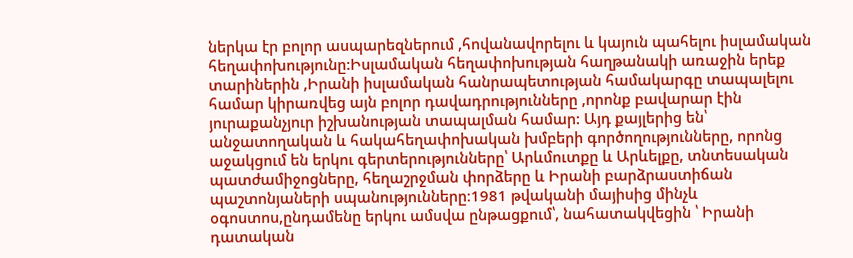ներկա էր բոլոր ասպարեզներում ,հովանավորելու և կայուն պահելու իսլամական հեղափոխությունը:Իսլամական հեղափոխության հաղթանակի առաջին երեք տարիներին ,Իրանի իսլամական հանրապետության համակարգը տապալելու համար կիրառվեց այն բոլոր դավադրությունները ,որոնք բավարար էին յուրաքանչյուր իշխանության տապալման համար: Այդ քայլերից են՝ անջատողական և հակահեղափոխական խմբերի գործողությունները, որոնց աջակցում են երկու գերտերությունները՝ Արևմուտքը և Արևելքը, տնտեսական պատժամիջոցները, հեղաշրջման փորձերը և Իրանի բարձրաստիճան պաշտոնյաների սպանությունները։1981 թվականի մայիսից մինչև  օգոստոս,ընդամենը երկու ամսվա ընթացքում՝, նահատակվեցին ՝ Իրանի դատական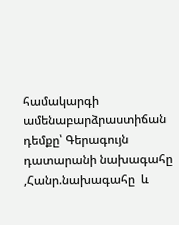համակարգի ամենաբարձրաստիճան դեմքը՝ Գերագույն դատարանի նախագահը ,Հանր.նախագահը  և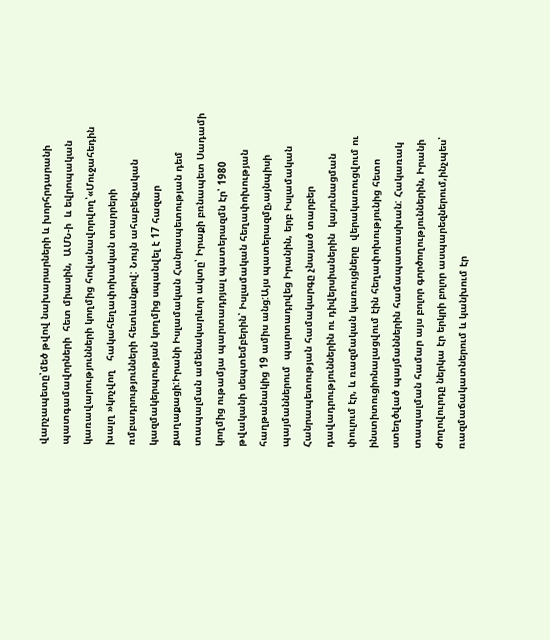վարչապետը՝մեծ թվով նախարարների և խորհրդարանի պատգամավորների  հետ միասին,  ԱՄՆ-ի  և եվրոպական կառավարությունների կողմից հովանավորվող՝«Մուջահեդին խալղ »կոչվող   հակահեղափոխական տարրերի  ռմբադրությունների հետևանքով: Նույն ահաբեկչական կազմակերպության կողմից սպանվել է 17 հազար քաղաքացի:Իրանի Իսլամական Հանրապետության դեմ տապալման ամենակարևոր ակտը՝ Իրաքի բռնապետ Սադամի կողմից ութամյա պարտադրյալ պատերազմն էր՝ 1980 թվականի սեպտեմբերին՝ Իսլամական հեղափոխության հաղթանակից 19 ամիս անց:Այս պատերազմը,այնպիսի պայմաններում  պարտադրվեց Իրանին, երբ Իսլամական Հանրապետության համակարգը չնայած տարբեր դավադրություններին ու դիվերսիաներին  կայունացման փուլում էր, և ռազմական կառույցները  վերակառուցվում ու ինստիտուցիոնալացվում էին հեղափոխությունից հետո ստեղծված պայմաններին համապատասխան: Հակառակ տապալման համար այս բոլոր գործողություններին, Իրանի ժողովուրդը ներկա էր երկրի բոլոր ասպարեզներում,ինչպես՝ ռազմաճակատներում և կանխում էր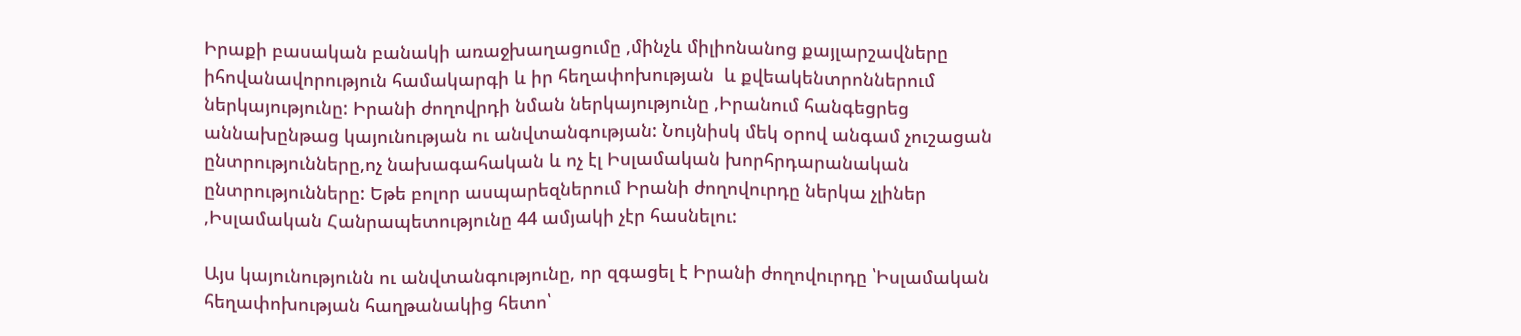Իրաքի բասական բանակի առաջխաղացումը ,մինչև միլիոնանոց քայլարշավները իհովանավորություն համակարգի և իր հեղափոխության  և քվեակենտրոններում ներկայությունը: Իրանի ժողովրդի նման ներկայությունը ,Իրանում հանգեցրեց աննախընթաց կայունության ու անվտանգության: Նույնիսկ մեկ օրով անգամ չուշացան ընտրությունները,ոչ նախագահական և ոչ էլ Իսլամական խորհրդարանական ընտրությունները: Եթե բոլոր ասպարեզներում Իրանի ժողովուրդը ներկա չլիներ ,Իսլամական Հանրապետությունը 44 ամյակի չէր հասնելու:

Այս կայունությունն ու անվտանգությունը, որ զգացել է Իրանի ժողովուրդը ՝Իսլամական հեղափոխության հաղթանակից հետո՝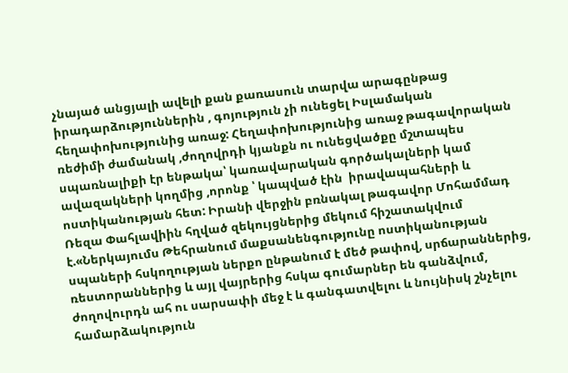չնայած անցյալի ավելի քան քառասուն տարվա արագընթաց իրադարձություններին , գոյություն չի ունեցել Իսլամական հեղափոխությունից առաջ: Հեղափոխությունից առաջ թագավորական ռեժիմի ժամանակ ,ժողովրդի կյանքն ու ունեցվածքը մշտապես սպառնալիքի էր ենթակա՝ կառավարական գործակալների կամ ավազակների կողմից ,որոնք ՝ կապված էին  իրավապահների և ոստիկանության հետ: Իրանի վերջին բռնակալ թագավոր Մոհամմադ Ռեզա Փահլավիին հղված զեկույցներից մեկում հիշատակվում է.«Ներկայումս Թեհրանում մաքսանենգությունը ոստիկանության սպաների հսկողության ներքո ընթանում է մեծ թափով, սրճարաններից, ռեստորաններից և այլ վայրերից հսկա գումարներ են գանձվում, ժողովուրդն ահ ու սարսափի մեջ է և գանգատվելու և նույնիսկ շնչելու համարձակություն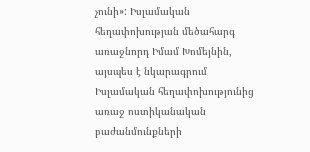չունի»: Իսլամական հեղափոխության մեծահարգ առաջնորդ Իմամ Խոմեյնին, այսպես է նկարագրում Իսլամական հեղափոխությունից առաջ ոստիկանական բաժանմունքների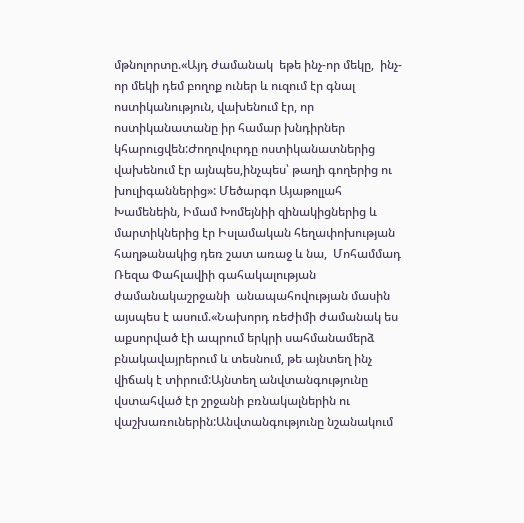մթնոլորտը.«Այդ ժամանակ  եթե ինչ-որ մեկը,  ինչ-որ մեկի դեմ բողոք ուներ և ուզում էր գնալ ոստիկանություն, վախենում էր, որ ոստիկանատանը իր համար խնդիրներ կհարուցվեն:Ժողովուրդը ոստիկանատներից վախենում էր այնպես,ինչպես՝ թաղի գողերից ու խուլիգաններից»: Մեծարգո Այաթոլլահ Խամենեին, Իմամ Խոմեյնիի զինակիցներից և մարտիկներից էր Իսլամական հեղափոխության հաղթանակից դեռ շատ առաջ և նա,  Մոհամմադ Ռեզա Փահլավիի գահակալության ժամանակաշրջանի  անապահովության մասին այսպես է ասում.«Նախորդ ռեժիմի ժամանակ ես աքսորված էի ապրում երկրի սահմանամերձ բնակավայրերում և տեսնում, թե այնտեղ ինչ վիճակ է տիրում:Այնտեղ անվտանգությունը վստահված էր շրջանի բռնակալներին ու վաշխառուներին:Անվտանգությունը նշանակում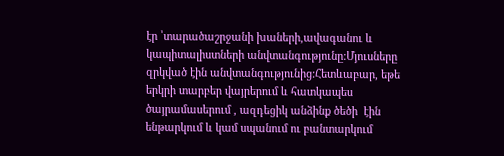էր ՝տարածաշրջանի խաների,ավագանու և կապիտալիստների անվտանգությունը:Մյուսները զրկված էին անվտանգությունից:Հետևաբար, եթե երկրի տարբեր վայրերում և հատկապես ծայրամասերում , ազդեցիկ անձինք ծեծի  էին ենթարկում և կամ սպանում ու բանտարկում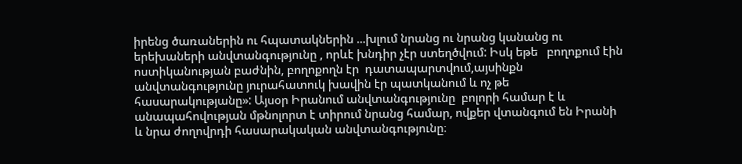իրենց ծառաներին ու հպատակներին ...խլում նրանց ու նրանց կանանց ու երեխաների անվտանգությունը , որևէ խնդիր չէր ստեղծվում: Իսկ եթե   բողոքում էին  ոստիկանության բաժնին, բողոքողն էր  դատապարտվում,այսինքն անվտանգությունը յուրահատուկ խավին էր պատկանում և ոչ թե հասարակությանը»: Այսօր Իրանում անվտանգությունը  բոլորի համար է և անապահովության մթնոլորտ է տիրում նրանց համար, ովքեր վտանգում են Իրանի և նրա ժողովրդի հասարակական անվտանգությունը։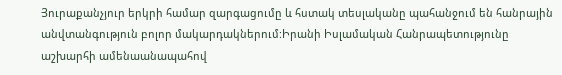Յուրաքանչյուր երկրի համար զարգացումը և հստակ տեսլականը պահանջում են հանրային անվտանգություն բոլոր մակարդակներում:Իրանի Իսլամական Հանրապետությունը աշխարհի ամենաանապահով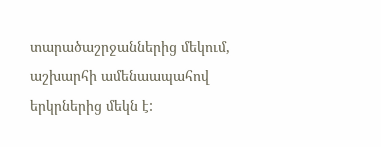տարածաշրջաններից մեկում, աշխարհի ամենաապահով երկրներից մեկն է: